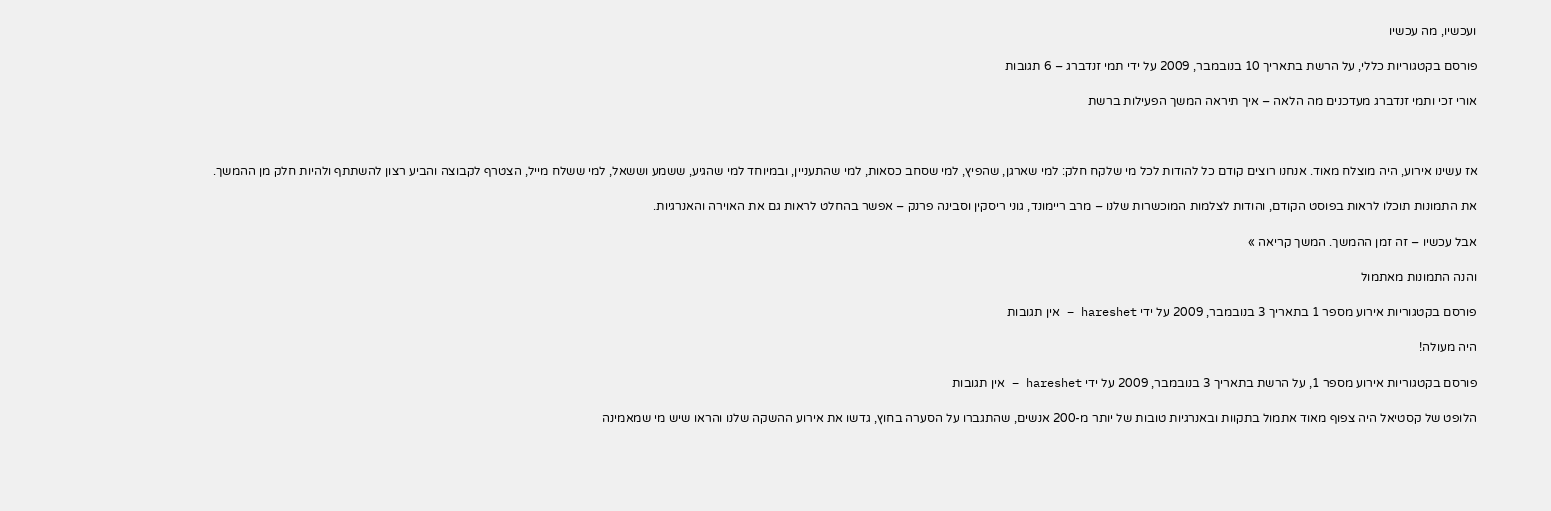ועכשיו, מה עכשיו

פורסם בקטגוריות כללי, על הרשת בתאריך 10 בנובמבר, 2009 על ידי תמי זנדברג – 6 תגובות

אורי זכי ותמי זנדברג מעדכנים מה הלאה – איך תיראה המשך הפעילות ברשת



אז עשינו אירוע, היה מוצלח מאוד. אנחנו רוצים קודם כל להודות לכל מי שלקח חלק: למי שארגן, שהפיץ, למי שסחב כסאות, למי שהתעניין, ובמיוחד למי שהגיע, ששמע וששאל, למי ששלח מייל, הצטרף לקבוצה והביע רצון להשתתף ולהיות חלק מן ההמשך.

את התמונות תוכלו לראות בפוסט הקודם, והודות לצלמות המוכשרות שלנו – מרב ריימונד, גוני ריסקין וסבינה פרנק – אפשר בהחלט לראות גם את האוירה והאנרגיות.

אבל עכשיו – זה זמן ההמשך. המשך קריאה »

והנה התמונות מאתמול

פורסם בקטגוריות אירוע מספר 1 בתאריך 3 בנובמבר, 2009 על ידי hareshet – אין תגובות

היה מעולה!

פורסם בקטגוריות אירוע מספר 1, על הרשת בתאריך 3 בנובמבר, 2009 על ידי hareshet – אין תגובות

הלופט של קסטיאל היה צפוף מאוד אתמול בתקוות ובאנרגיות טובות של יותר מ-200 אנשים, שהתגברו על הסערה בחוץ, גדשו את אירוע ההשקה שלנו והראו שיש מי שמאמינה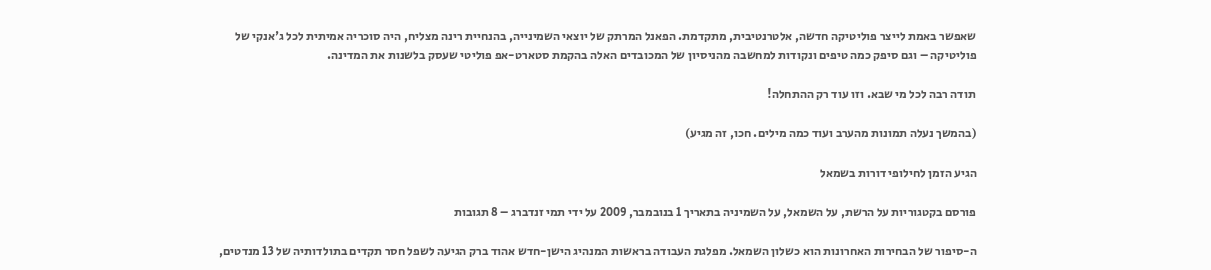שאפשר באמת לייצר פוליטיקה חדשה, אלטרנטיבית, מתקדמת. הפאנל המרתק של יוצאי השמינייה, בהנחיית רינה מצליח, היה סוכריה אמיתית לכל ג'אנקי של פוליטיקה – וגם סיפק כמה טיפים ונקודות למחשבה מהניסיון של המכובדים האלה בהקמת סטארט-אפ פוליטי שעסק בלשנות את המדינה.

תודה רבה לכל מי שבא. וזו עוד רק ההתחלה!

(בהמשך נעלה תמונות מהערב ועוד כמה מילים. חכו, זה מגיע)

הגיע הזמן לחילופי דורות בשמאל

פורסם בקטגוריות על הרשת, על השמאל, על השמיניה בתאריך 1 בנובמבר, 2009 על ידי תמי זנדברג – 8 תגובות

ה-סיפור של הבחירות האחרונות הוא כשלון השמאל. מפלגת העבודה בראשות המנהיג הישן-חדש אהוד ברק הגיעה לשפל חסר תקדים בתולדותיה של 13 מנדטים,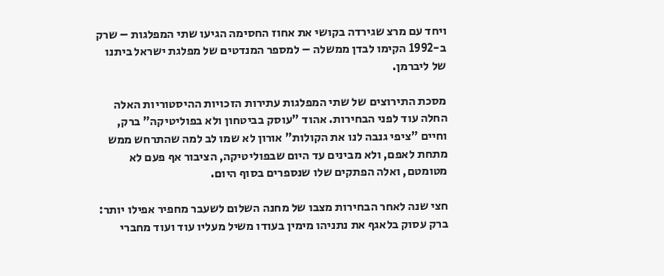ויחד עם מרצ שגירדה בקושי את אחוז החסימה הגיעו שתי המפלגות – שרק ב-1992 הקימו לבדן ממשלה – למספר המנדטים של מפלגת ישראל ביתנו של ליברמן.

מסכת התירוצים של שתי המפלגות עתירות הזכויות ההיסטוריות האלה החלה עוד לפני הבחירות. אהוד "עוסק בביטחון ולא בפוליטיקה" ברק, וחיים "ציפי גנבה לנו את הקולות" אורון לא שמו לב למה שהתרחש ממש מתחת לאפם, ולא מבינים עד היום שבפוליטיקה, הציבור אף פעם לא מטומטם, ואלה הפתקים שלו שנספרים בסוף היום.

חצי שנה לאחר הבחירות מצבו של מחנה השלום לשעבר מחפיר אפילו יותר: ברק עסוק בלאגף את נתניהו מימין בעודו משיל מעליו עוד ועוד מחברי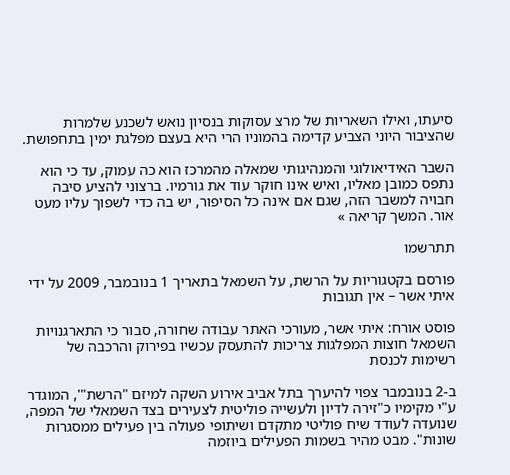סיעתו, ואילו השאריות של מרצ עסוקות בנסיון נואש לשכנע שלמרות שהציבור היוני הצביע קדימה בהמוניו הרי היא בעצם מפלגת ימין בתחפושת.

השבר האידיאולוגי והמנהיגותי שמאלה מהמרכז הוא כה עמוק, עד כי הוא נתפס כמובן מאליו, ואיש אינו חוקר עוד את גורמיו. ברצוני להציע סיבה חבויה למשבר הזה, שגם אם אינה כל הסיפור, יש בה כדי לשפוך עליו מעט אור. המשך קריאה »

תתרשמו

פורסם בקטגוריות על הרשת, על השמאל בתאריך 1 בנובמבר, 2009 על ידי איתי אשר – אין תגובות

פוסט אורח: איתי אשר, מעורכי האתר עבודה שחורה, סבור כי התארגנויות השמאל חוצות המפלגות צריכות להתעסק עכשיו בפירוק והרכבה של רשימות לכנסת

ב-2 בנובמבר צפוי להיערך בתל אביב אירוע השקה למיזם "הרשת"', המוגדר ע"י מקימיו כ"זירה לדיון ולעשייה פוליטית לצעירים בצד השמאלי של המפה, שנועדה לעודד שיח פוליטי מתקדם ושיתופי פעולה בין פעילים ממסגרות שונות". מבט מהיר בשמות הפעילים ביוזמה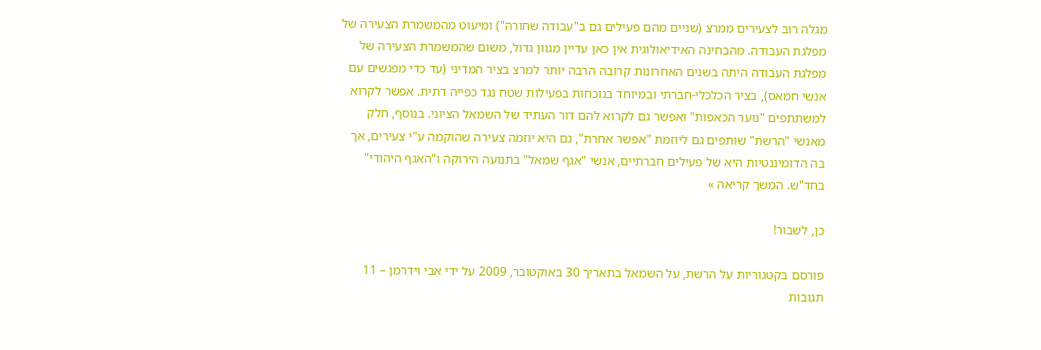מגלה רוב לצעירים ממרצ (שניים מהם פעילים גם ב"עבודה שחורה") ומיעוט מהמשמרת הצעירה של מפלגת העבודה. מהבחינה האידיאולוגית אין כאן עדיין מגוון גדול, משום שהמשמרת הצעירה של מפלגת העבודה היתה בשנים האחרונות קרובה הרבה יותר למרצ בציר המדיני (עד כדי מפגשים עם אנשי חמאס), בציר הכלכלי-חברתי ובמיוחד בנוכחות בפעילות שטח נגד כפייה דתית. אפשר לקרוא למשתתפים "נוער הכאפות" ואפשר גם לקרוא להם דור העתיד של השמאל הציוני. בנוסף, חלק מאנשי "הרשת" שותפים גם ליוזמת "אפשר אחרת", גם היא יוזמה צעירה שהוקמה ע"י צעירים, אך בה הדומיננטיות היא של פעילים חברתיים, אנשי "אגף שמאל" בתנועה הירוקה ו"האגף היהודי" בחד"ש. המשך קריאה »

כן, לשבור!

פורסם בקטגוריות על הרשת, על השמאל בתאריך 30 באוקטובר, 2009 על ידי אבי וידרמן – 11 תגובות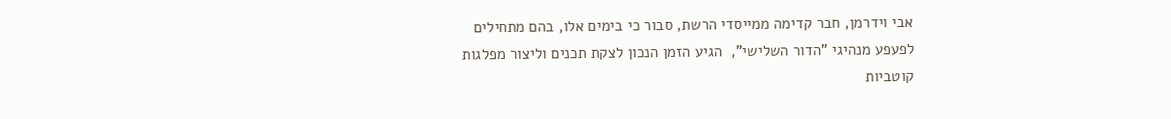אבי וידרמן, חבר קדימה ממייסדי הרשת, סבור כי בימים אלו, בהם מתחילים לפעפע מנהיגי "הדור השלישי",  הגיע הזמן הנכון לצקת תכנים וליצור מפלגות קוטביות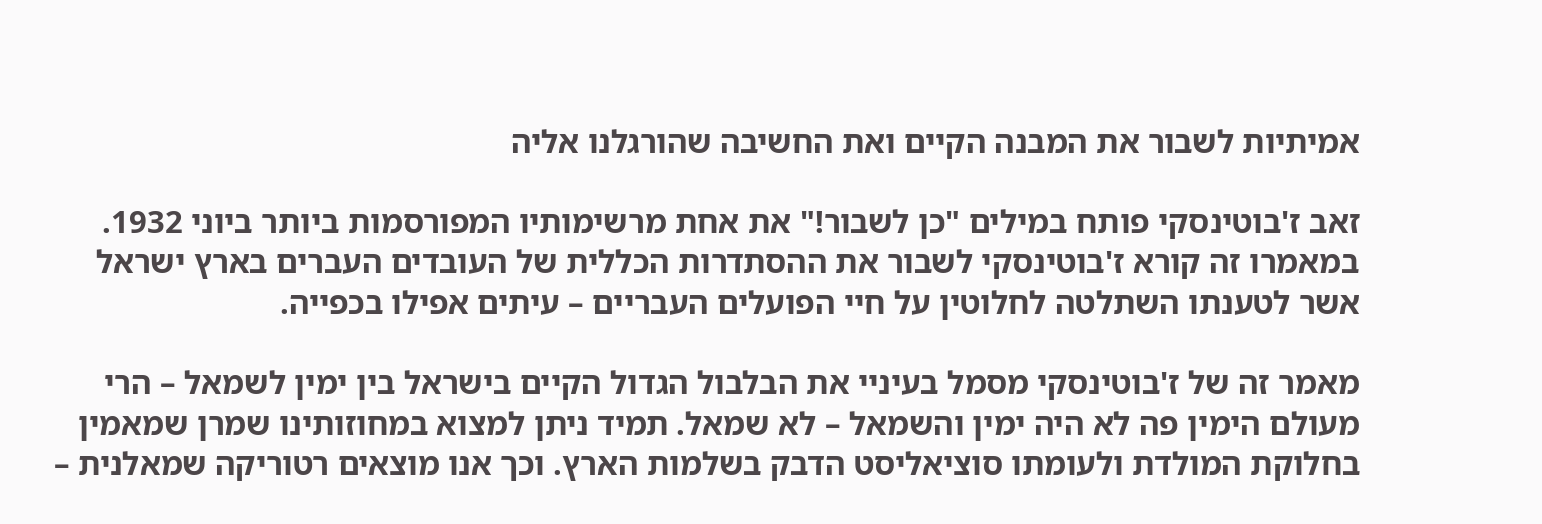אמיתיות לשבור את המבנה הקיים ואת החשיבה שהורגלנו אליה

זאב ז'בוטינסקי פותח במילים "כן לשבור!" את אחת מרשימותיו המפורסמות ביותר ביוני 1932. במאמרו זה קורא ז'בוטינסקי לשבור את ההסתדרות הכללית של העובדים העברים בארץ ישראל אשר לטענתו השתלטה לחלוטין על חיי הפועלים העבריים – עיתים אפילו בכפייה.

מאמר זה של ז'בוטינסקי מסמל בעיניי את הבלבול הגדול הקיים בישראל בין ימין לשמאל – הרי מעולם הימין פה לא היה ימין והשמאל – לא שמאל. תמיד ניתן למצוא במחוזותינו שמרן שמאמין בחלוקת המולדת ולעומתו סוציאליסט הדבק בשלמות הארץ. וכך אנו מוצאים רטוריקה שמאלנית –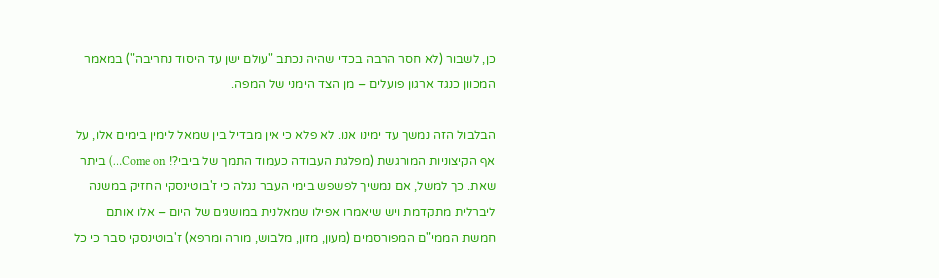כן, לשבור (לא חסר הרבה בכדי שהיה נכתב "עולם ישן עד היסוד נחריבה") במאמר המכוון כנגד ארגון פועלים – מן הצד הימני של המפה.

הבלבול הזה נמשך עד ימינו אנו. לא פלא כי אין מבדיל בין שמאל לימין בימים אלו, על אף הקיצוניות המורגשת (מפלגת העבודה כעמוד התמך של ביבי?! Come on…) ביתר שאת. כך למשל, אם נמשיך לפשפש בימי העבר נגלה כי ז'בוטינסקי החזיק במשנה ליברלית מתקדמת ויש שיאמרו אפילו שמאלנית במושגים של היום – אלו אותם חמשת הממי"ם המפורסמים (מעון, מזון, מלבוש, מורה ומרפא) ז'בוטינסקי סבר כי כל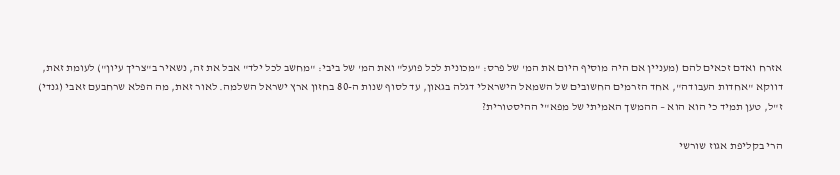אזרח ואדם זכאים להם (מעניין אם היה מוסיף היום את המ' של פרס: "מכונית לכל פועל" ואת המ' של ביבי: "מחשב לכל ילד" אבל את זה, נשאיר ב"צריך עיון") לעומת זאת, דווקא "אחדות העבודה", אחד הזרמים החשובים של השמאל הישראלי דגלה בגאון, עד לסוף שנות ה-80 בחזון ארץ ישראל השלמה. לאור זאת, מה הפלא שרחבעם זאבי (גנדי) ז"ל, טען תמיד כי הוא הוא – ההמשך האמיתי של מפא"י ההיסטורית?

הרי בקליפת אגוז שורשי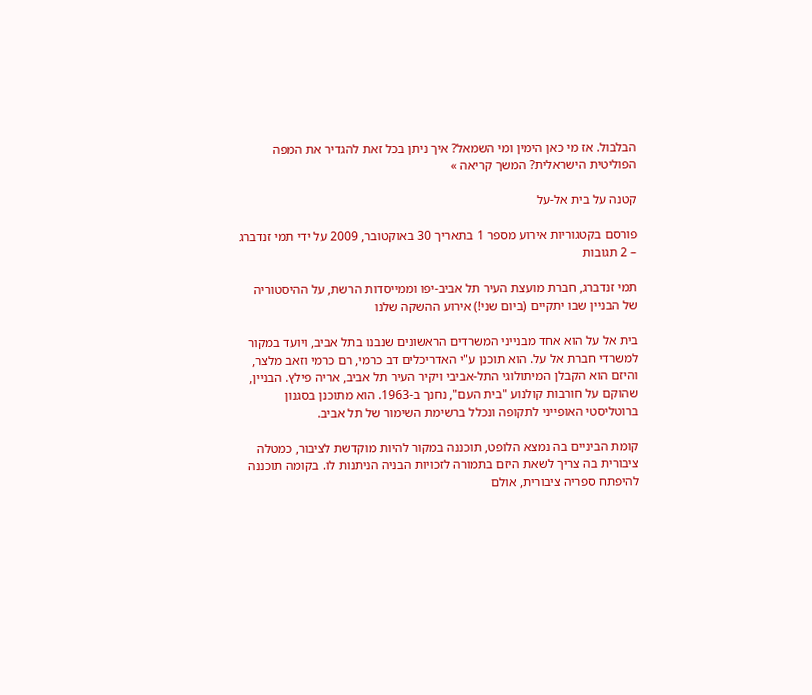הבלבול. אז מי כאן הימין ומי השמאל? איך ניתן בכל זאת להגדיר את המפה הפוליטית הישראלית? המשך קריאה »

קטנה על בית אל-על

פורסם בקטגוריות אירוע מספר 1 בתאריך 30 באוקטובר, 2009 על ידי תמי זנדברג – 2 תגובות

תמי זנדברג, חברת מועצת העיר תל אביב-יפו וממייסדות הרשת, על ההיסטוריה של הבניין שבו יתקיים (ביום שני!) אירוע ההשקה שלנו

בית אל על הוא אחד מבנייני המשרדים הראשונים שנבנו בתל אביב, ויועד במקור למשרדי חברת אל על. הוא תוכנן ע"י האדריכלים דב כרמי, רם כרמי וזאב מלצר, והיזם הוא הקבלן המיתולוגי התל-אביבי ויקיר העיר תל אביב, אריה פילץ. הבניין, שהוקם על חורבות קולנוע "בית העם", נחנך ב-1963. הוא מתוכנן בסגנון ברוטליסטי האופייני לתקופה ונכלל ברשימת השימור של תל אביב.

קומת הביניים בה נמצא הלופט, תוכננה במקור להיות מוקדשת לציבור, כמטלה ציבורית בה צריך לשאת היזם בתמורה לזכויות הבניה הניתנות לו. בקומה תוכננה להיפתח ספריה ציבורית, אולם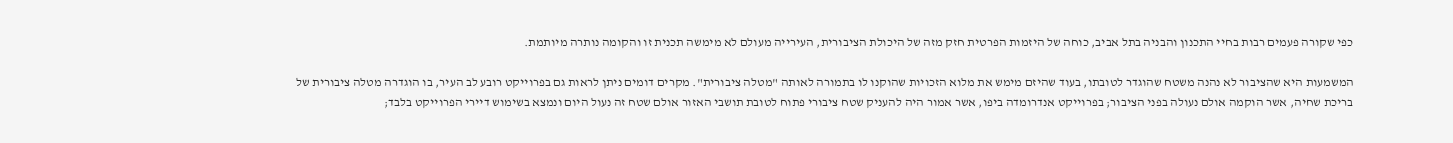כפי שקורה פעמים רבות בחיי התכנון והבניה בתל אביב, כוחה של היזמות הפרטית חזק מזה של היכולת הציבורית, העירייה מעולם לא מימשה תכנית זו והקומה נותרה מיותמת.

המשמעות היא שהציבור לא נהנה משטח שהוגדר לטובתו, בעוד שהיזם מימש את מלוא הזכויות שהוקנו לו בתמורה לאותה "מטלה ציבורית". מקרים דומים ניתן לראות גם בפרוייקט רובע לב העיר, בו הוגדרה מטלה ציבורית של בריכת שחיה, אשר הוקמה אולם נעולה בפני הציבור; בפרוייקט אנדרומדה ביפו, אשר אמור היה להעניק שטח ציבורי פתוח לטובת תושבי האזור אולם שטח זה נעול היום ונמצא בשימוש דיירי הפרוייקט בלבד;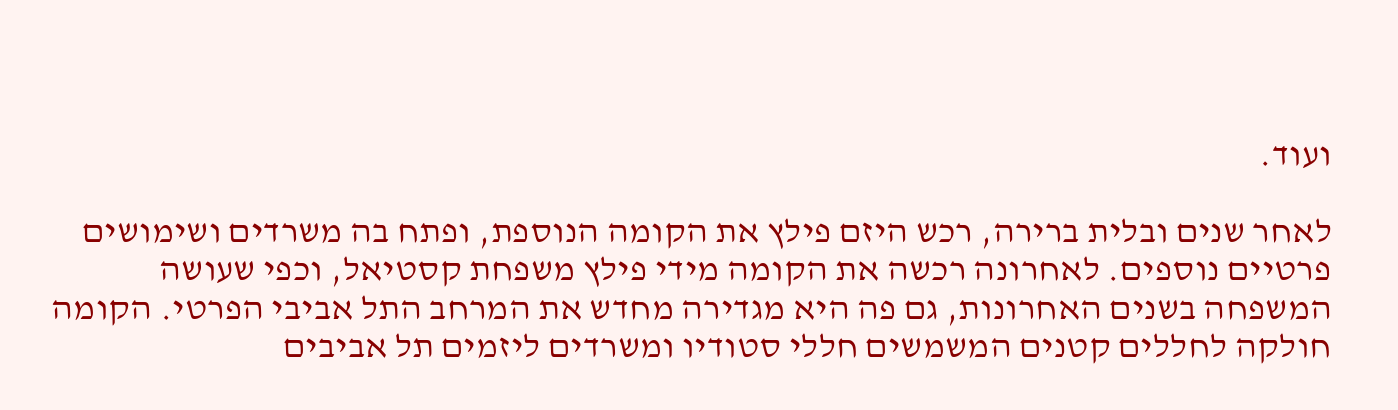ועוד.

לאחר שנים ובלית ברירה, רכש היזם פילץ את הקומה הנוספת, ופתח בה משרדים ושימושים פרטיים נוספים. לאחרונה רכשה את הקומה מידי פילץ משפחת קסטיאל, וכפי שעושה המשפחה בשנים האחרונות, גם פה היא מגדירה מחדש את המרחב התל אביבי הפרטי. הקומה חולקה לחללים קטנים המשמשים חללי סטודיו ומשרדים ליזמים תל אביבים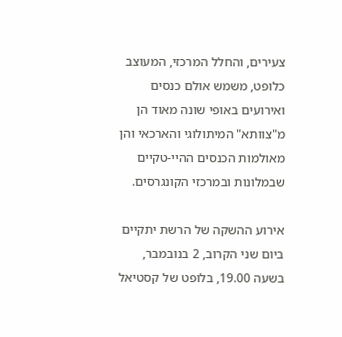צעירים, והחלל המרכזי, המעוצב כלופט, משמש אולם כנסים ואירועים באופי שונה מאוד הן מ"צוותא" המיתולוגי והארכאי והן מאולמות הכנסים ההיי-טקיים שבמלונות ובמרכזי הקונגרסים.

אירוע ההשקה של הרשת יתקיים ביום שני הקרוב, 2 בנובמבר, בשעה 19.00, בלופט של קסטיאל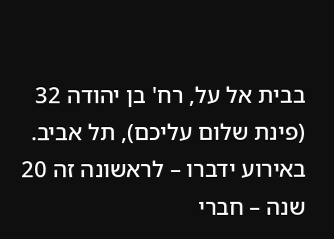בבית אל על, רח' בן יהודה 32 (פינת שלום עליכם), תל אביב. באירוע ידברו – לראשונה זה 20 שנה – חברי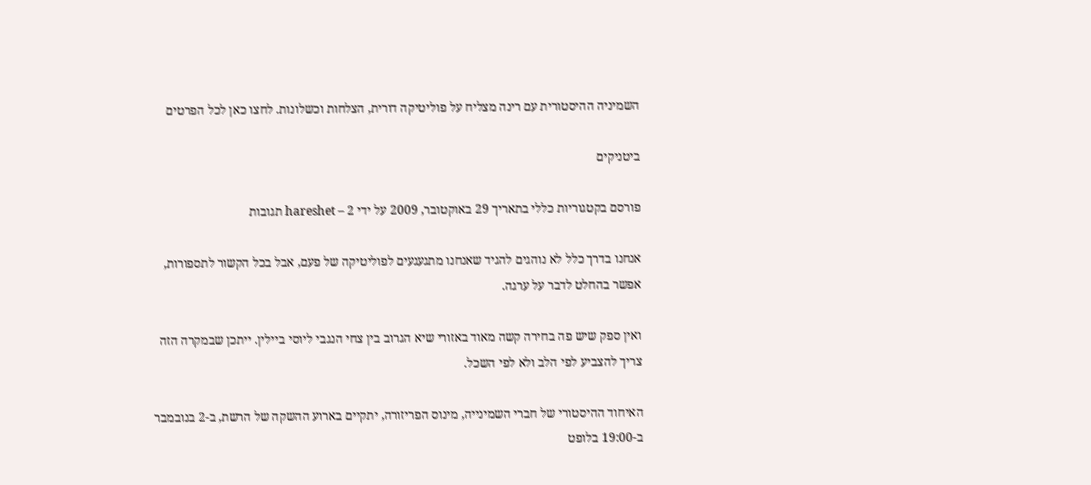השמיניה ההיסטורית עם רינה מצליח על פוליטיקה דורית, הצלחות וכשלונות. לחצו כאן לכל הפרטים

ביטניקים

פורסם בקטגוריות כללי בתאריך 29 באוקטובר, 2009 על ידי hareshet – 2 תגובות

אנחנו בדרך כלל לא נוהגים להגיד שאנחנו מתגעגעים לפוליטיקה של פעם, אבל בכל הקשור לתספורות, אפשר בהחלט לדבר על ערגה.

ואין ספק שיש פה בחירה קשה מאוד באזורי שיא הגרוב בין צחי הנגבי ליוסי ביילין. ייתכן שבמקרה הזה צריך להצביע לפי הלב ולא לפי השכל.

האיחוד ההיסטורי של חברי השמינייה, מינוס הפריזורה, יתקיים בארוע ההשקה של הרשת, ב-2 בנובמבר ב-19:00 בלופט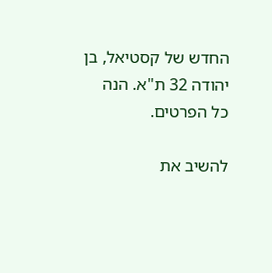החדש של קסטיאל, בן יהודה 32 ת"א. הנה כל הפרטים.

להשיב את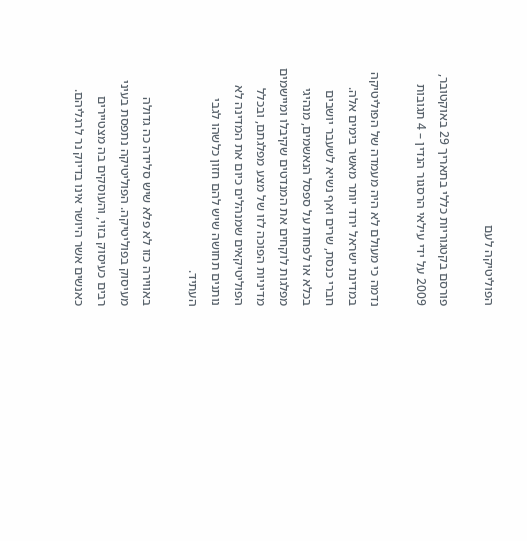הפוליטיקה לעם

פורסם בקטגוריות כללי בתאריך 29 באוקטובר, 2009 על ידי עילאי הרסגור הנדין – 4 תגובות

נדמה כי מעולם לא היה מעמדה של הפוליטיקה במדינת ישראל ירוד יותר מאשר בימים אלה. חברי כנסת, שרים ואף נשיא לשעבר יושבים בכלא או לפחות על ספסל הנאשמים, מנהיגי מפלגות לוקחים את המנדטים שקיבלו ומיישמים מדיניות הפוכה לזו של מצע מפלגתם, ובכלל הפוליטיקאים שמנהלים כיום את המדינה לא נותנים תחושה שיש להם חזון כלשהו לגבי העתיד.

באווירה כזו לא פלא שיש סלידה כה גדולה מעיסוק בפוליטיקה. הפוליטיקה נתפסת בעיני רבים כעיסוק בזוי, והעוסקים בה מצטיירים כאנשים אשר היושר אינו בדיוק נר לרגליהם.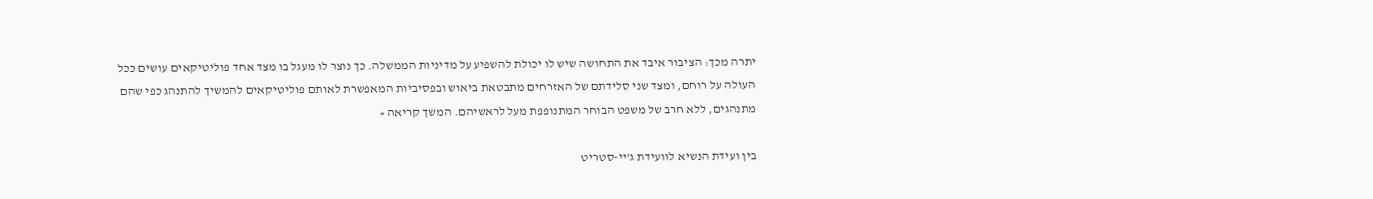יתרה מכך: הציבור איבד את התחושה שיש לו יכולת להשפיע על מדיניות הממשלה. כך נוצר לו מעגל בו מצד אחד פוליטיקאים עושים ככל העולה על רוחם, ומצד שני סלידתם של האזרחים מתבטאת ביאוש ובפסיביות המאפשרת לאותם פוליטיקאים להמשיך להתנהג כפי שהם מתנהגים, ללא חרב של משפט הבוחר המתנופפת מעל לראשיהם. המשך קריאה »

בין ועידת הנשיא לוועידת ג'יי-סטריט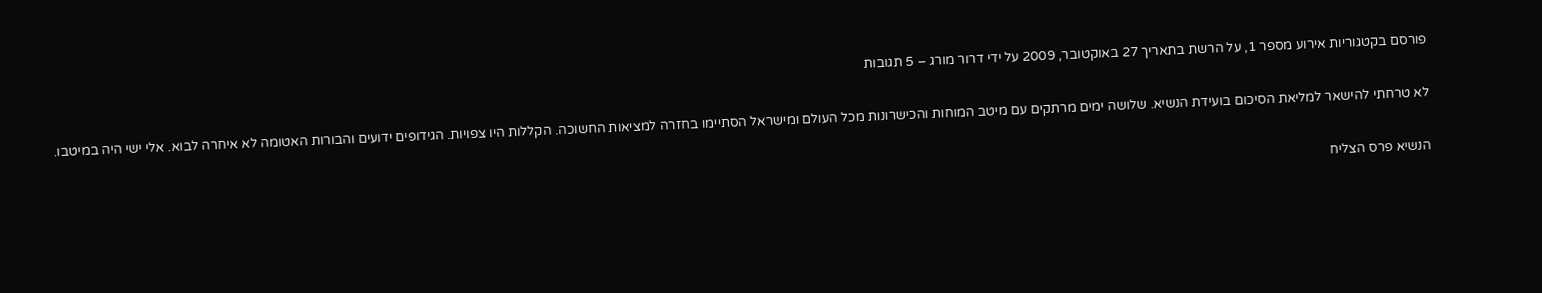פורסם בקטגוריות אירוע מספר 1, על הרשת בתאריך 27 באוקטובר, 2009 על ידי דרור מורג – 5 תגובות

לא טרחתי להישאר למליאת הסיכום בועידת הנשיא. שלושה ימים מרתקים עם מיטב המוחות והכישרונות מכל העולם ומישראל הסתיימו בחזרה למציאות החשוכה. הקללות היו צפויות. הגידופים ידועים והבורות האטומה לא איחרה לבוא. אלי ישי היה במיטבו.

הנשיא פרס הצליח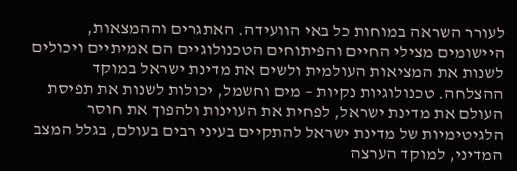לעורר השראה במוחות כל באי הוועידה. האתגרים וההמצאות, היישומים מצילי החיים והפיתוחים הטכנולוגיים הם אמיתיים ויכולים לשנות את המציאות העולמית ולשים את מדינת ישראל במוקד ההצלחה. טכנולוגיות נקיות – מים וחשמל, יכולות לשנות את תפיסת העולם את מדינת ישראל, לפחית את העוינות ולהפוך את חוסר הלגיטימיות של מדינת ישראל להתקיים בעיני רבים בעולם, בגלל המצב המדיני, למוקד הערצה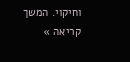וחיקוי. המשך קריאה »